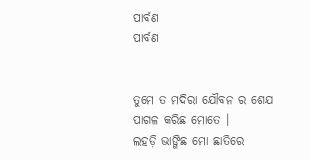ପାର୍ବଣ
ପାର୍ବଣ


ତୁମେ ତ ମଦିରା ଯୌବନ ର ଶେଯ
ପାଗଳ କରିଛ ମୋତେ ।
ଲହଡ଼ି ଭାଙ୍ଗିଛ ମୋ ଛାତିରେ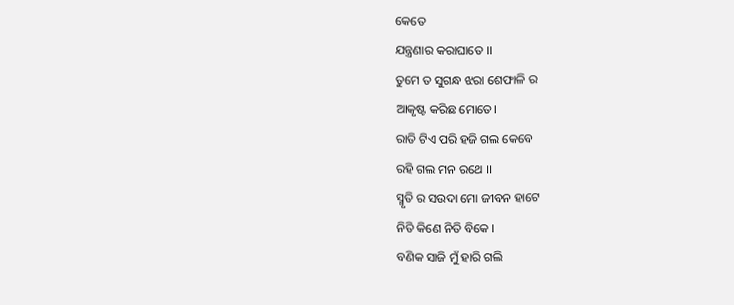କେତେ
ଯନ୍ତ୍ରଣାର କରାଘାତେ ।।
ତୁମେ ତ ସୁଗନ୍ଧ ଝରା ଶେଫାଳି ର
ଆକୃଷ୍ଟ କରିଛ ମୋତେ।
ରାତି ଟିଏ ପରି ହଜି ଗଲ କେବେ
ରହି ଗଲ ମନ ରଥେ ।।
ସ୍ମୃତି ର ସଉଦା ମୋ ଜୀବନ ହାଟେ
ନିତି କିଣେ ନିତି ବିକେ ।
ବଣିକ ସାଜି ମୁଁ ହାରି ଗଲି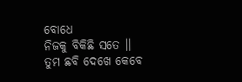ବୋଧେ
ନିଜକୁ ବିକିଛି ସତେ ।।
ତୁମ ଛବି ଦେଖେ କେବେ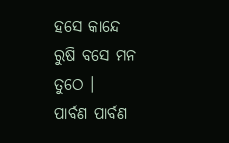ହସେ କାନ୍ଦେ
ରୁଷି ବସେ ମନ ତୁଠେ ।
ପାର୍ବଣ ପାର୍ବଣ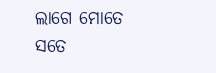ଲାଗେ ମୋତେ ସତେ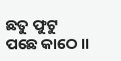ଛତୁ ଫୁଟୁ ପଛେ କାଠେ ।।